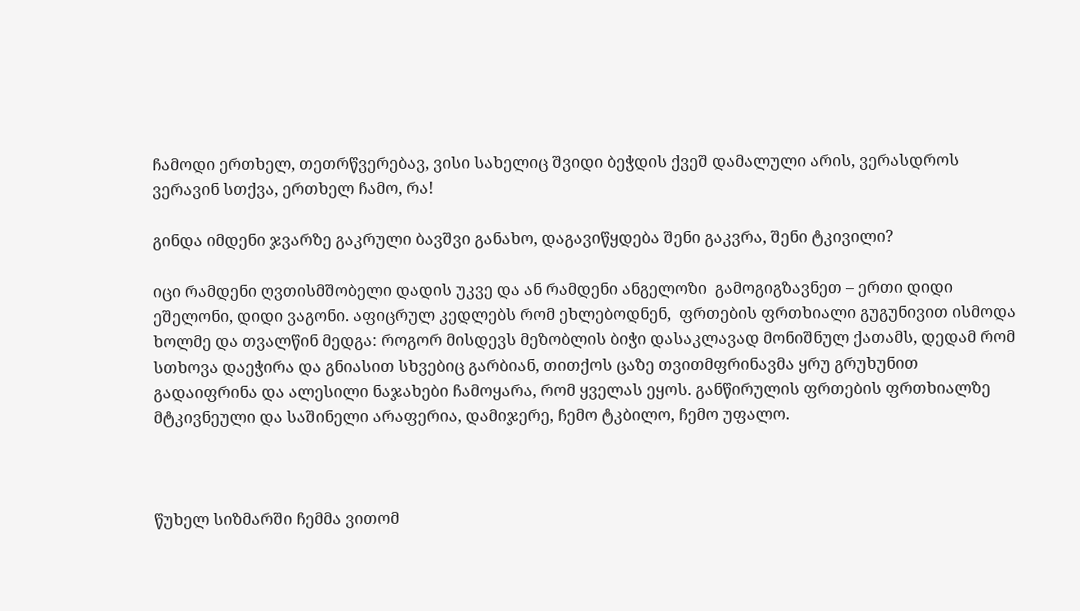ჩამოდი ერთხელ, თეთრწვერებავ, ვისი სახელიც შვიდი ბეჭდის ქვეშ დამალული არის, ვერასდროს ვერავინ სთქვა, ერთხელ ჩამო, რა!

გინდა იმდენი ჯვარზე გაკრული ბავშვი განახო, დაგავიწყდება შენი გაკვრა, შენი ტკივილი?

იცი რამდენი ღვთისმშობელი დადის უკვე და ან რამდენი ანგელოზი  გამოგიგზავნეთ – ერთი დიდი ეშელონი, დიდი ვაგონი. აფიცრულ კედლებს რომ ეხლებოდნენ,  ფრთების ფრთხიალი გუგუნივით ისმოდა ხოლმე და თვალწინ მედგა: როგორ მისდევს მეზობლის ბიჭი დასაკლავად მონიშნულ ქათამს, დედამ რომ სთხოვა დაეჭირა და გნიასით სხვებიც გარბიან, თითქოს ცაზე თვითმფრინავმა ყრუ გრუხუნით გადაიფრინა და ალესილი ნაჯახები ჩამოყარა, რომ ყველას ეყოს. განწირულის ფრთების ფრთხიალზე მტკივნეული და საშინელი არაფერია, დამიჯერე, ჩემო ტკბილო, ჩემო უფალო.



წუხელ სიზმარში ჩემმა ვითომ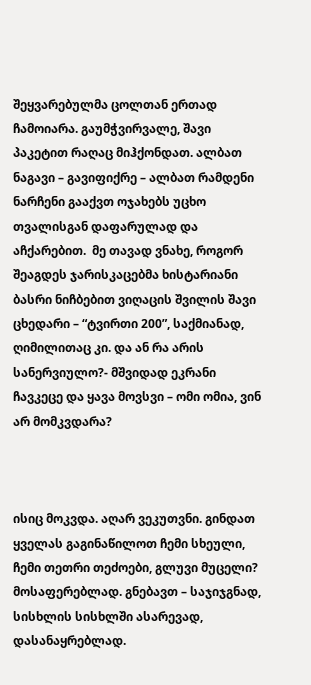შეყვარებულმა ცოლთან ერთად ჩამოიარა. გაუმჭვირვალე, შავი პაკეტით რაღაც მიჰქონდათ. ალბათ ნაგავი – გავიფიქრე – ალბათ რამდენი ნარჩენი გააქვთ ოჯახებს უცხო თვალისგან დაფარულად და აჩქარებით.  მე თავად ვნახე, როგორ შეაგდეს ჯარისკაცებმა ხისტარიანი ბასრი ნიჩბებით ვიღაცის შვილის შავი ცხედარი – “ტვირთი 200”, საქმიანად, ღიმილითაც კი. და ან რა არის სანერვიულო?- მშვიდად ეკრანი ჩავკეცე და ყავა მოვსვი – ომი ომია, ვინ არ მომკვდარა?



ისიც მოკვდა. აღარ ვეკუთვნი. გინდათ ყველას გაგინაწილოთ ჩემი სხეული, ჩემი თეთრი თეძოები, გლუვი მუცელი? მოსაფერებლად. გნებავთ – საჯიჯგნად, სისხლის სისხლში ასარევად, დასანაყრებლად.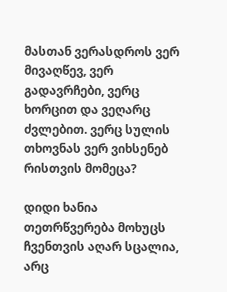მასთან ვერასდროს ვერ მივაღწევ, ვერ გადავრჩები, ვერც ხორცით და ვეღარც ძვლებით. ვერც სულის თხოვნას ვერ ვიხსენებ რისთვის მომეცა?

დიდი ხანია თეთრწვერება მოხუცს ჩვენთვის აღარ სცალია, არც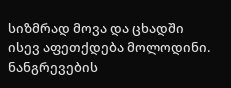სიზმრად მოვა და ცხადში ისევ აფეთქდება მოლოდინი. ნანგრევების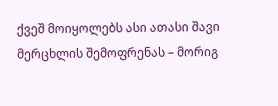ქვეშ მოიყოლებს ასი ათასი შავი მერცხლის შემოფრენას – მორიგ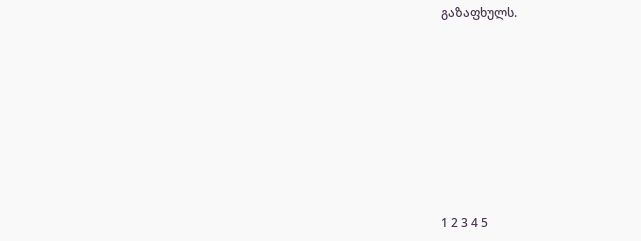გაზაფხულს.









1 2 3 4 5